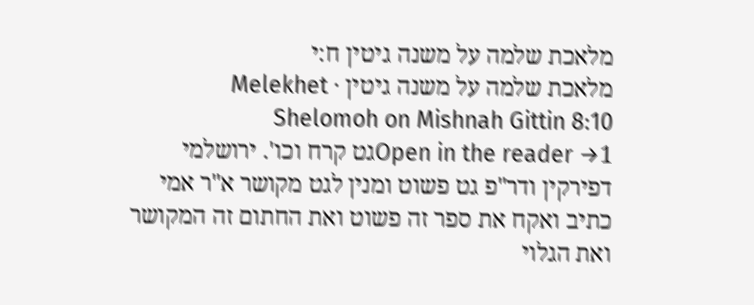מלאכת שלמה על משנה גיטין ח:י
מלאכת שלמה על משנה גיטין · Melekhet Shelomoh on Mishnah Gittin 8:10
Open in the reader →1גט קרח וכו'. ירושלמי דפירקין ודר"פ גט פשוט ומנין לגט מקושר א"ר אמי כתיב ואקח את ספר זה פשוט ואת החתום זה המקושר ואת הגלוי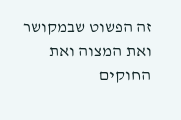זה הפשוט שבמקושר ואת המצוה ואת החוקים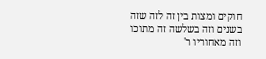חוקים ומצות בין זה לזה שזה בשנים וזה בשלשה זה מתוכו וזה מאחוריו ר'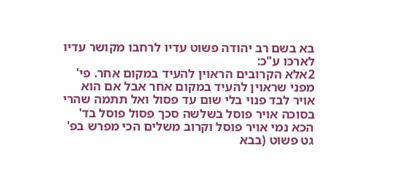בא בשם רב יהודה פשוט עדיו לרחבו מקושר עדיו לארכו ע"כ:
2אלא הקרובים הראוין להעיד במקום אחר. פי' מפני שראוין להעיד במקום אחר אבל אם הוא אויר לבד פנוי בלי שום עד פסול ואל תתמה שהרי בסוכה אויר פוסל בשלשה סכך פסול פוסל בד' הכא נמי אויר פוסל וקרוב משלים הכי מפרש בפ' גט פשוט (בבא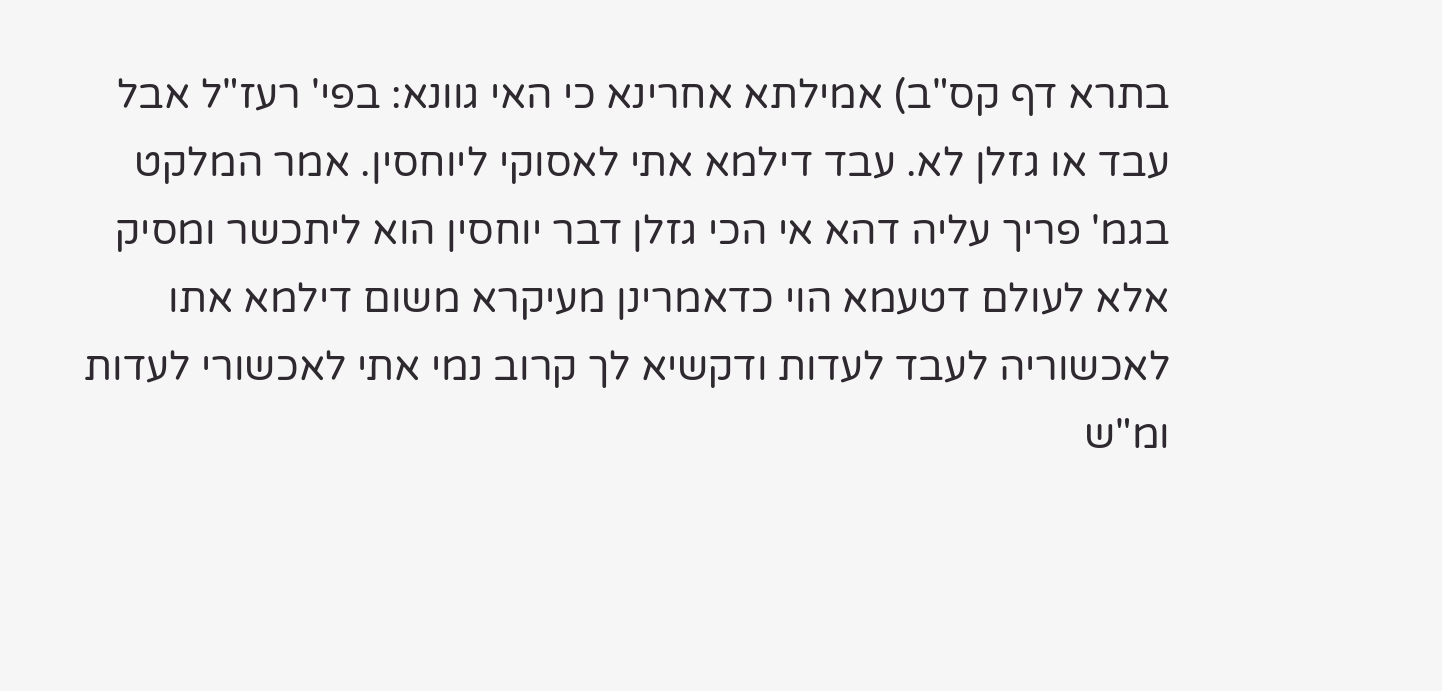בתרא דף קס"ב) אמילתא אחרינא כי האי גוונא: בפי' רעז"ל אבל עבד או גזלן לא. עבד דילמא אתי לאסוקי ליוחסין. אמר המלקט בגמ' פריך עליה דהא אי הכי גזלן דבר יוחסין הוא ליתכשר ומסיק אלא לעולם דטעמא הוי כדאמרינן מעיקרא משום דילמא אתו לאכשוריה לעבד לעדות ודקשיא לך קרוב נמי אתי לאכשורי לעדות ומ"ש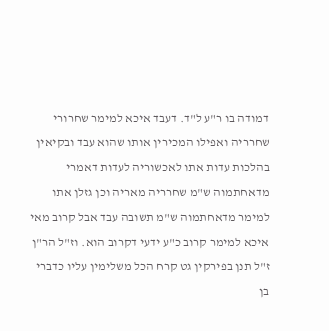דמודה בו ר"ע ל"ד. דעבד איכא למימר שחרורי שחרריה ואפילו המכירין אותו שהוא עבד ובקיאין בהלכות עדות אתו לאכשוריה לעדות דאמרי מדאחתמוה ש"מ שחרריה מאריה וכן גזלן אתו למימר מדאחתמוה ש"מ תשובה עבד אבל קרוב מאי איכא למימר קרוב כ"ע ידעי דקרוב הוא. וז"ל הר"ן ז"ל תנן בפירקין גט קרח הכל משלימין עליו כדברי בן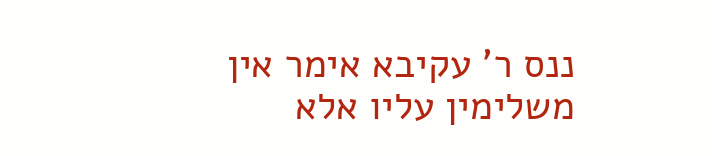ננס ר' עקיבא אימר אין משלימין עליו אלא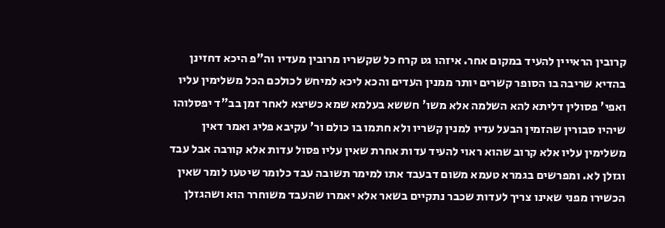קרובין הראייין להעיד במקום אחר. איזהו גט קרח כל שקשריו מרובין מעדיו וה"פ היכא דחזינן בהדיא שריבה בו הסופר קשרים יותר ממנין העדים והכא ליכא למיחש לכולכם הכל משלימין עליו ואפי' פסולין דליתא להא השלמה אלא משו' חששא בעלמא שמא כשיצא לאחר זמן בב"ד יפסלוהו שיהיו סבורין שהזמין הבעל עדיו למנין קשריו ולא חתמו בו כולם ור' עקיבא פליג ואמר דאין משלימין עליו אלא קרוב שהוא ראוי להעיד עדות אחרת שאין עליו פסול עדות אלא קורבה אבל עבד וגזלן לא. ומפרשים בגמרא טעמא משום דבעבד אתו למימר תשובה עבד כלומר שיטעו לומר שאין הכשירו מפני שאינו צריך לעדות שכבר נתקיים בשאר אלא יאמרו שהעבד משוחרר הוא ושהגזלן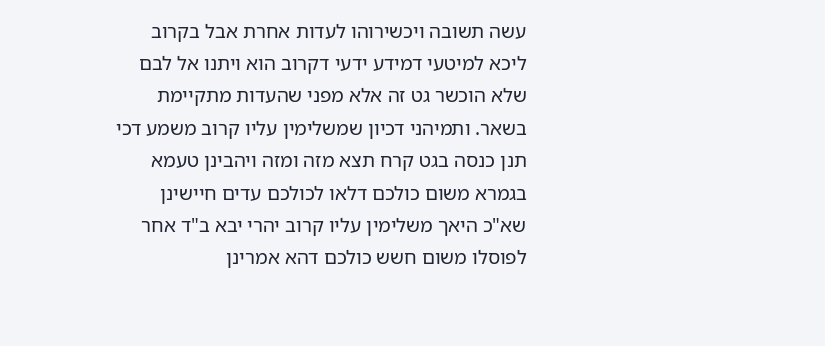עשה תשובה ויכשירוהו לעדות אחרת אבל בקרוב ליכא למיטעי דמידע ידעי דקרוב הוא ויתנו אל לבם שלא הוכשר גט זה אלא מפני שהעדות מתקיימת בשאר. ותמיהני דכיון שמשלימין עליו קרוב משמע דכי תנן כנסה בגט קרח תצא מזה ומזה ויהבינן טעמא בגמרא משום כולכם דלאו לכולכם עדים חיישינן שא"כ היאך משלימין עליו קרוב יהרי יבא ב"ד אחר לפוסלו משום חשש כולכם דהא אמרינן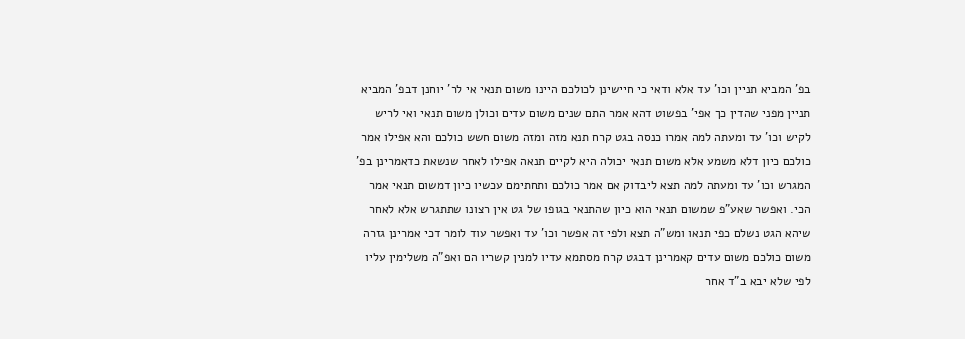בפ' המביא תניין וכו' עד אלא ודאי כי חיישינן לכולכם היינו משום תנאי אי לר' יוחנן דבפ' המביא תניין מפני שהדין כך אפי' בפשוט דהא אמר התם שנים משום עדים וכולן משום תנאי ואי לריש לקיש וכו' עד ומעתה למה אמרו כנסה בגט קרח תנא מזה ומזה משום חשש כולכם והא אפילו אמר כולכם כיון דלא משמע אלא משום תנאי יכולה היא לקיים תנאה אפילו לאחר שנשאת כדאמרינן בפ' המגרש וכו' עד ומעתה למה תצא ליבדוק אם אמר כולכם ותחתימם עכשיו כיון דמשום תנאי אמר הכי. ואפשר שאע"פ שמשום תנאי הוא כיון שהתנאי בגופו של גט אין רצונו שתתגרש אלא לאחר שיהא הגט נשלם כפי תנאו ומש"ה תצא ולפי זה אפשר וכו' עד ואפשר עוד לומר דכי אמרינן גזרה משום כולכם משום עדים קאמרינן דבגט קרח מסתמא עדיו למנין קשריו הם ואפ"ה משלימין עליו לפי שלא יבא ב"ד אחר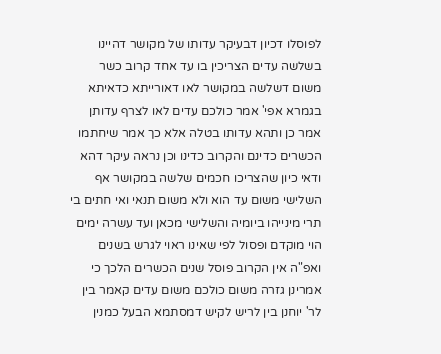לפוסלו דכיון דבעיקר עדותו של מקושר דהיינו בשלשה עדים הצריכין בו עד אחד קרוב כשר משום דשלשה במקושר לאו דאורייתא כדאיתא בגמרא אפי' אמר כולכם עדים לאו לצרף עדותן אמר כן ותהא עדותו בטלה אלא כך אמר שיחתמו הכשרים כדינם והקרוב כדינו וכן נראה עיקר דהא ודאי כיון שהצריכו חכמים שלשה במקושר אף השלישי משום עד הוא ולא משום תנאי ואי חתים בי תרי מינייהו ביומיה והשלישי מכאן ועד עשרה ימים הוי מוקדם ופסול לפי שאינו ראוי לגרש בשנים ואפ"ה אין הקרוב פוסל שנים הכשרים הלכך כי אמרינן גזרה משום כולכם משום עדים קאמר בין לר' יוחנן בין לריש לקיש דמסתמא הבעל כמנין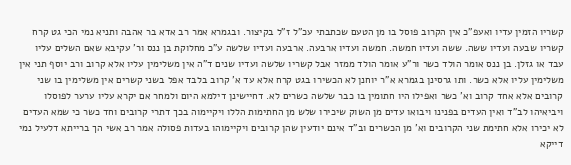קשריו הזמין עדיו ואעפ"כ אין הקרוב פוסל בו מן הטעם שכתבתי עכ"ל ז"ל בקיצור. ובגמרא אמר רב אדא בר אהבה ותניא נמי הכי גט קרח קשריו שבעה ועדיו ששה. ששה ועדיו חמשה. חמשה ועדיו ארבעה. ארבעה ועדיו שלשה ע"כ מחלוקת בן ננס ור' עקיבא שאם השלים עליו עבד או גזלן. בן ננס אומר הולד כשר ור"ע אומר הולד ממזר אבל קשריו שלשה ועדיו שנים ד"ה אין משלימין עליו אלא קרוב ורב יוסף תני אין משלימין עליו אלא כשר. ותו גרסינן בגמרא א"ר יוחנן לא הכשירו בגט קרח אלא עד א' קרוב בלבד אפל בשני קשרים אין משלימין בו שני קרובים אלא אחד קרוב וא' כשר ואפילו היו חתומין בו כבר שלשה כשרים לא. דחיישינן דילמא היום ולמחר אם יקרא עליו ערער לפוסלו ויביאיהו לב"ד ואין העדים בפנינו ויבואו עדים מן השוק שיכירו שלש מן החתימות הללו ויקיימוה בכך דתרי קרובים וחד כשר כי שמא העדים לא יכירו אלא חתימת שני הקרובים וא' מן הכשרים וב"ד אינם יודעין שהן קרובים ויקיימוהו בעדות פסולה אמר רב אשי הך ברייתא דלעיל נמי דייקא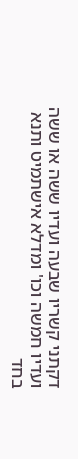דקתני קשריו שבעה ועדיו ששה או ששה ועדיו חמשה וכו' ומדלא אישתמיט ותנא בחד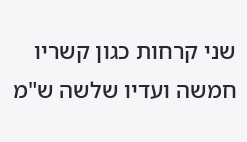שני קרחות כגון קשריו חמשה ועדיו שלשה ש"מ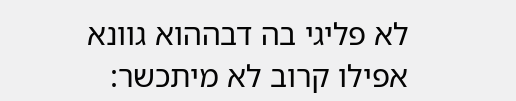לא פליגי בה דבההוא גוונא אפילו קרוב לא מיתכשר: